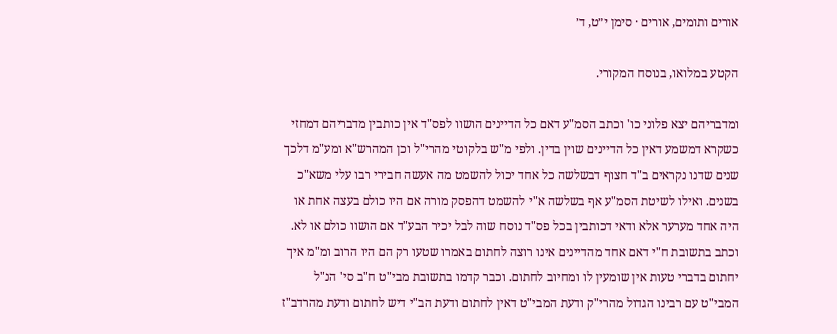אורים ותומים, אורים · סימן י״ט, ד׳

הקטע במלואו, בנוסח המקורי.

ומדבריהם יצא פלוני כו' וכתב הסמ"ע דאם כל הדיינים הושוו לפס"ד אין כותבין מדבריהם דמחזי כשקרא דמשמע דאין כל הדיינים שוין בדין. ולפי מ"ש בלקוטי מהרי"ל וכן המהרש"א ומע"מ דלכך שנים שדנו נקראים ב"ד חצוף דבשלשה כל אחד יכול להשמט מה אעשה חבירי רבו עלי משא"כ בשנים. ואילו לשיטת הסמ"ע אף בשלשה א"י להשמט דהפסק מורה אם היו כולם בעצה אחת או היה אחד מערער אלא ודאי דכותבין בכל פס"ד נוסח שוה לבל יכיר הבע"ד אם הושוו כולם או לא. וכתב בתשובת ח"י דאם אחד מהדיינים אינו רוצה לחתום באמרו שטעו רק הם היו הרוב ומ"מ איך יחתום בדברי טעות אין שומעין לו ומחיוב לחתום. וכבר קדמו בתשובת מבי"ט ח"ב סי' הנ"ל המבי"ט עם רבינו הגדול מהרי"ק ודעת המבי"ט דאין לחתום ודעת הב"י דיש לחתום ודעת מהרדב"ז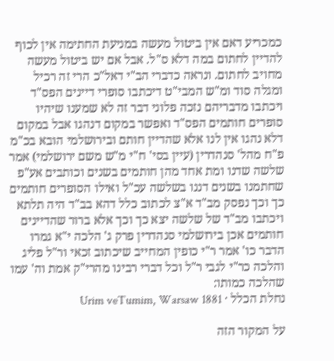כמכריע דאם אין ביטול מעשה במניעת החתימה אין לכוף להדיין לחתום במה דלא ס"ל. אבל אם יש ביטול מעשה מחויב לחתום. ונראה כדברי הב"י דאל"כ הרי זה רכיל ומגלה סוד ומ"ש המבי"ט דיכתבו סופרי דיינים הפס"ד ויכתבו מדבריהם נזכה פלוני דבר זה לא שמענו שיהיו סופרים חותמים הפס"ד ואפשר במקום דנהגו אבל במקום דלא נהגו אין לנו אלא שהדיין חותם ובירושלמי הובא בכ"מ פ"ח מהל' סנהדרין (עיין בסי' ח"י מ"ש משם ירושלמי) אמר שלשה שדנו ומת אחד מהן חותמים בשנים וכותבים אע"פ שחתמנו בשנים דננו בשלשה עכ"ל ואילו הסופרים חותמים כך וכך נפסק מב"ד א"צ לכתוב כלל דהא בב"ד היה תלתא ויכתבו מב"ד של שלשה יצא כך וכך אלא ברור שהדיינים חותמים אכן בירושלמי סנהדרין פרק ג' הלכה י"א גמרו הדבר כו' אמר ר"י כופין המחייב שיכתוב זכאי ור"ל פליג והלכה כר"י לגבי ר"ל וכל דברי רבינו מהרי"ק אמת וה' עמו שהלכה כמותו:
נחלת הכלל · Urim veTumim, Warsaw 1881

על המקור הזה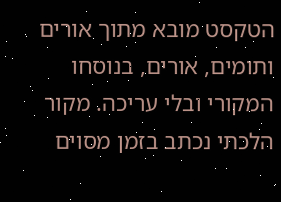הטקסט מובא מתוך אורים ותומים, אורים, בנוסחו המקורי ובלי עריכה. מקור הלכתי נכתב בזמן מסוים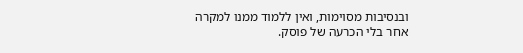ובנסיבות מסוימות, ואין ללמוד ממנו למקרה אחר בלי הכרעה של פוסק.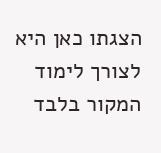הצגתו כאן היא לצורך לימוד המקור בלבד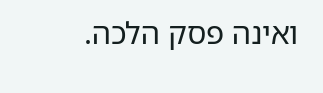ואינה פסק הלכה.